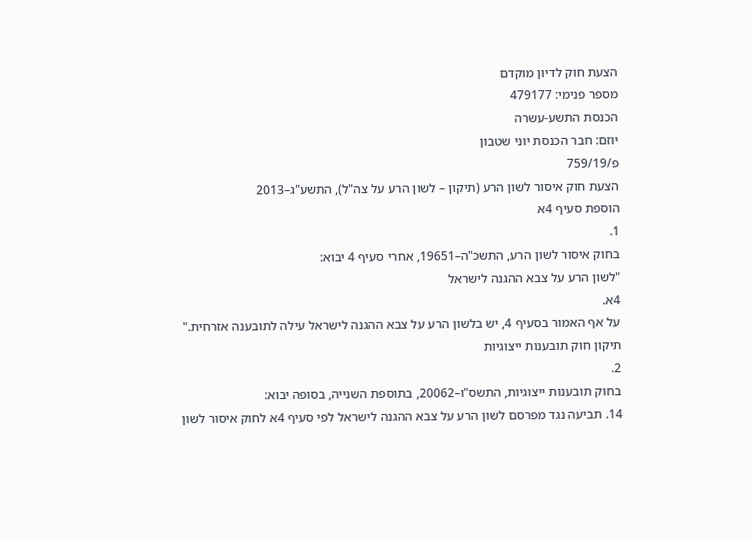הצעת חוק לדיון מוקדם
מספר פנימי: 479177
הכנסת התשע-עשרה
יוזם: חבר הכנסת יוני שטבון
פ/759/19
הצעת חוק איסור לשון הרע (תיקון – לשון הרע על צה"ל), התשע"ג–2013
הוספת סעיף 4א
1.
בחוק איסור לשון הרע, התשכ"ה–19651, אחרי סעיף 4 יבוא:
"לשון הרע על צבא ההגנה לישראל
4א.
על אף האמור בסעיף 4, יש בלשון הרע על צבא ההגנה לישראל עילה לתובענה אזרחית."
תיקון חוק תובענות ייצוגיות
2.
בחוק תובענות ייצוגיות, התשס"ו–20062, בתוספת השנייה, בסופה יבוא:
14. תביעה נגד מפרסם לשון הרע על צבא ההגנה לישראל לפי סעיף 4א לחוק איסור לשון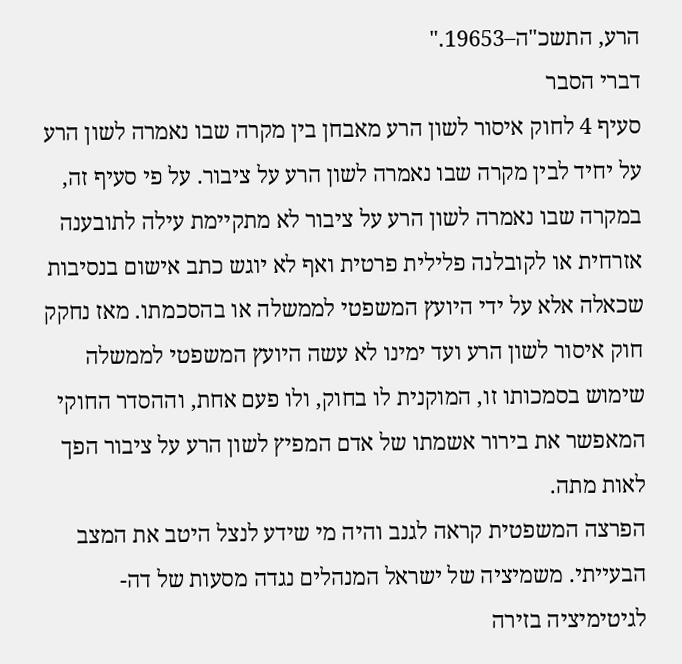הרע, התשכ"ה–19653."
דברי הסבר
סעיף 4 לחוק איסור לשון הרע מאבחן בין מקרה שבו נאמרה לשון הרע על יחיד לבין מקרה שבו נאמרה לשון הרע על ציבור. על פי סעיף זה, במקרה שבו נאמרה לשון הרע על ציבור לא מתקיימת עילה לתובענה אזרחית או לקובלנה פלילית פרטית ואף לא יוגש כתב אישום בנסיבות שכאלה אלא על ידי היועץ המשפטי לממשלה או בהסכמתו. מאז נחקק חוק איסור לשון הרע ועד ימינו לא עשה היועץ המשפטי לממשלה שימוש בסמכותו זו, המוקנית לו בחוק, ולו פעם אחת, וההסדר החוקי המאפשר את בירור אשמתו של אדם המפיץ לשון הרע על ציבור הפך לאות מתה.
הפרצה המשפטית קראה לגנב והיה מי שידע לנצל היטב את המצב הבעייתי. משמיציה של ישראל המנהלים נגדה מסעות של דה-לגיטימיציה בזירה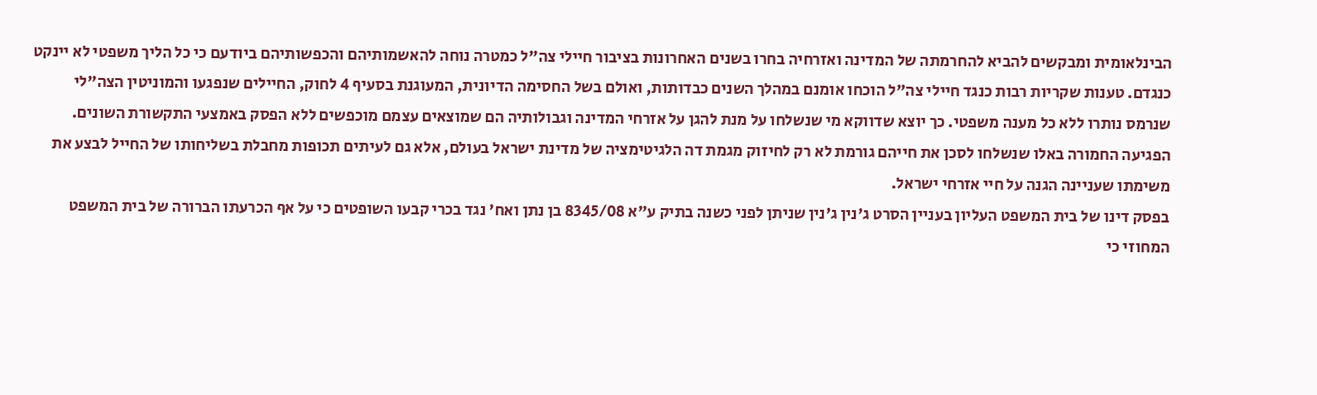הבינלאומית ומבקשים להביא להחרמתה של המדינה ואזרחיה בחרו בשנים האחרונות בציבור חיילי צה"ל כמטרה נוחה להאשמותיהם והכפשותיהם ביודעם כי כל הליך משפטי לא יינקט כנגדם. טענות שקריות רבות כנגד חיילי צה"ל הוכחו אומנם במהלך השנים כבדותות, ואולם בשל החסימה הדיונית, המעוגנת בסעיף 4 לחוק, החיילים שנפגעו והמוניטין הצה"לי שנרמס נותרו ללא כל מענה משפטי. כך יוצא שדווקא מי שנשלחו על מנת להגן על אזרחי המדינה וגבולותיה הם שמוצאים עצמם מוכפשים ללא הפסק באמצעי התקשורת השונים.
הפגיעה החמורה באלו שנשלחו לסכן את חייהם גורמת לא רק לחיזוק מגמת דה הלגיטימציה של מדינת ישראל בעולם, אלא גם לעיתים תכופות מחבלת בשליחותו של החייל לבצע את משימתו שעניינה הגנה על חיי אזרחי ישראל.
בפסק דינו של בית המשפט העליון בעניין הסרט ג'נין ג'נין שניתן לפני כשנה בתיק ע"א 8345/08 בן נתן ואח' נגד בכרי קבעו השופטים כי על אף הכרעתו הברורה של בית המשפט המחוזי כי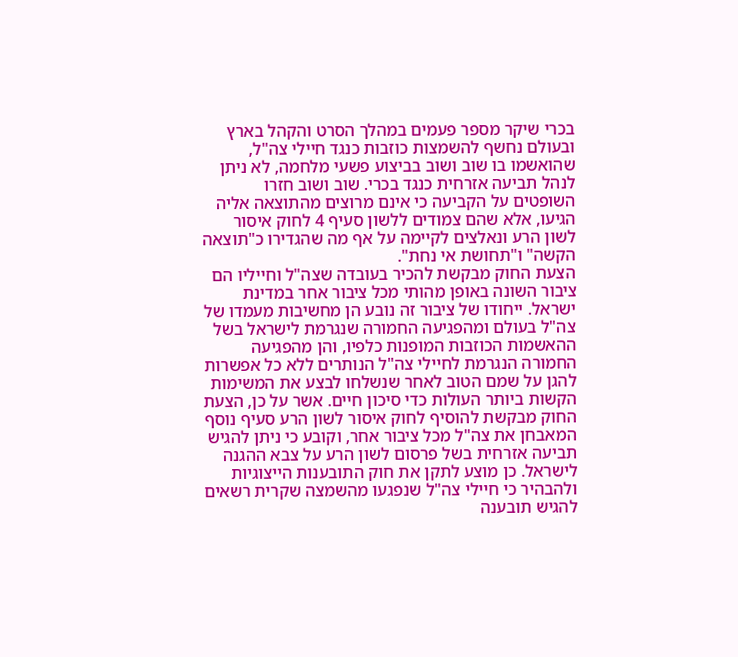בכרי שיקר מספר פעמים במהלך הסרט והקהל בארץ ובעולם נחשף להשמצות כוזבות כנגד חיילי צה"ל, שהואשמו בו שוב ושוב בביצוע פשעי מלחמה, לא ניתן לנהל תביעה אזרחית כנגד בכרי. שוב ושוב חזרו השופטים על הקביעה כי אינם מרוצים מהתוצאה אליה הגיעו, אלא שהם צמודים ללשון סעיף 4 לחוק איסור לשון הרע ונאלצים לקיימה על אף מה שהגדירו כ"תוצאה הקשה" ו"תחושת אי נחת".
הצעת החוק מבקשת להכיר בעובדה שצה"ל וחייליו הם ציבור השונה באופן מהותי מכל ציבור אחר במדינת ישראל. ייחודו של ציבור זה נובע הן מחשיבות מעמדו של צה"ל בעולם ומהפגיעה החמורה שנגרמת לישראל בשל ההאשמות הכוזבות המופנות כלפיו, והן מהפגיעה החמורה הנגרמת לחיילי צה"ל הנותרים ללא כל אפשרות להגן על שמם הטוב לאחר שנשלחו לבצע את המשימות הקשות ביותר העולות כדי סיכון חיים. אשר על כן, הצעת החוק מבקשת להוסיף לחוק איסור לשון הרע סעיף נוסף המאבחן את צה"ל מכל ציבור אחר, וקובע כי ניתן להגיש תביעה אזרחית בשל פרסום לשון הרע על צבא ההגנה לישראל. כן מוצע לתקן את חוק התובענות הייצוגיות ולהבהיר כי חיילי צה"ל שנפגעו מהשמצה שקרית רשאים להגיש תובענה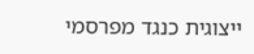ייצוגית כנגד מפרסמי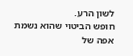לשון הרע.
חופש הביטוי שהוא נשמת אפה של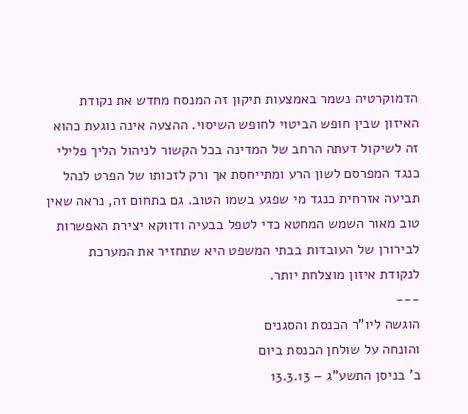הדמוקרטיה נשמר באמצעות תיקון זה המנסח מחדש את נקודת האיזון שבין חופש הביטוי לחופש השיסוי. ההצעה אינה נוגעת כהוא זה לשיקול דעתה הרחב של המדינה בכל הקשור לניהול הליך פלילי כנגד המפרסם לשון הרע ומתייחסת אך ורק לזכותו של הפרט לנהל תביעה אזרחית כנגד מי שפגע בשמו הטוב. גם בתחום זה, נראה שאין טוב מאור השמש המחטא כדי לטפל בבעיה ודווקא יצירת האפשרות לבירורן של העובדות בבתי המשפט היא שתחזיר את המערכת לנקודת איזון מוצלחת יותר.
---
הוגשה ליו"ר הכנסת והסגנים
והונחה על שולחן הכנסת ביום
ב' בניסן התשע"ג – 13.3.13